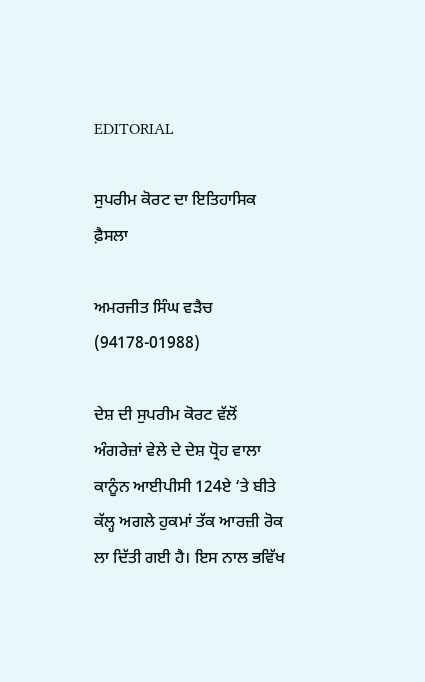EDITORIAL

ਸੁਪਰੀਮ ਕੋਰਟ ਦਾ ਇਤਿਹਾਸਿਕ ਫ਼ੈਸਲਾ

ਅਮਰਜੀਤ ਸਿੰਘ ਵੜੈਚ (94178-01988)

ਦੇਸ਼ ਦੀ ਸੁਪਰੀਮ ਕੋਰਟ ਵੱਲੋਂ ਅੰਗਰੇਜ਼ਾਂ ਵੇਲੇ ਦੇ ਦੇਸ਼ ਧ੍ਰੋਹ ਵਾਲਾ ਕਾਨੂੰਨ ਆਈਪੀਸੀ 124ਏ ‘ਤੇ ਬੀਤੇ ਕੱਲ੍ਹ ਅਗਲੇ ਹੁਕਮਾਂ ਤੱਕ ਆਰਜ਼ੀ ਰੋਕ ਲਾ ਦਿੱਤੀ ਗਈ ਹੈ। ਇਸ ਨਾਲ ਭਵਿੱਖ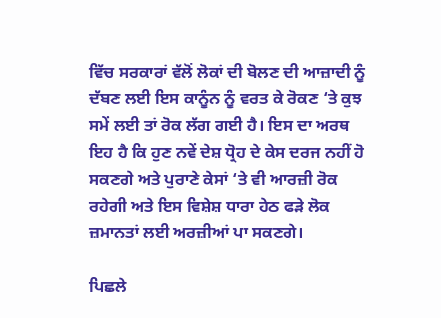ਵਿੱਚ ਸਰਕਾਰਾਂ ਵੱਲੋਂ ਲੋਕਾਂ ਦੀ ਬੋਲਣ ਦੀ ਆਜ਼ਾਦੀ ਨੂੰ ਦੱਬਣ ਲਈ ਇਸ ਕਾਨੂੰਨ ਨੂੰ ਵਰਤ ਕੇ ਰੋਕਣ ‘ਤੇ ਕੁਝ ਸਮੇਂ ਲਈ ਤਾਂ ਰੋਕ ਲੱਗ ਗਈ ਹੈ। ਇਸ ਦਾ ਅਰਥ ਇਹ ਹੈ ਕਿ ਹੁਣ ਨਵੇਂ ਦੇਸ਼ ਧ੍ਰੋਹ ਦੇ ਕੇਸ ਦਰਜ ਨਹੀਂ ਹੋ ਸਕਣਗੇ ਅਤੇ ਪੁਰਾਣੇ ਕੇਸਾਂ ‘ਤੇ ਵੀ ਆਰਜ਼ੀ ਰੋਕ ਰਹੇਗੀ ਅਤੇ ਇਸ ਵਿਸ਼ੇਸ਼ ਧਾਰਾ ਹੇਠ ਫੜੇ ਲੋਕ ਜ਼ਮਾਨਤਾਂ ਲਈ ਅਰਜ਼ੀਆਂ ਪਾ ਸਕਣਗੇ।

ਪਿਛਲੇ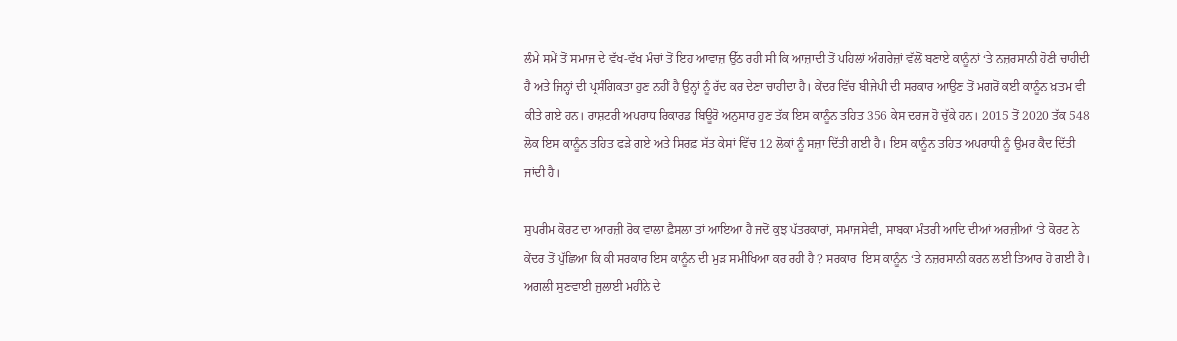ਲੰਮੇ ਸਮੇਂ ਤੋਂ ਸਮਾਜ ਦੇ ਵੱਖ-ਵੱਖ ਮੰਚਾਂ ਤੋਂ ਇਹ ਆਵਾਜ਼ ਉੱਠ ਰਹੀ ਸੀ ਕਿ ਆਜ਼ਾਦੀ ਤੋਂ ਪਹਿਲਾਂ ਅੰਗਰੇਜ਼ਾਂ ਵੱਲੋਂ ਬਣਾਏ ਕਾਨੂੰਨਾਂ ‘ਤੇ ਨਜ਼ਰਸਾਨੀ ਹੋਣੀ ਚਾਹੀਦੀ ਹੈ ਅਤੇ ਜਿਨ੍ਹਾਂ ਦੀ ਪ੍ਰਸੰਗਿਕਤਾ ਹੁਣ ਨਹੀਂ ਹੈ ਉਨ੍ਹਾਂ ਨੂੰ ਰੱਦ ਕਰ ਦੇਣਾ ਚਾਹੀਦਾ ਹੈ। ਕੇਂਦਰ ਵਿੱਚ ਬੀਜੇਪੀ ਦੀ ਸਰਕਾਰ ਆਉਣ ਤੋਂ ਮਗਰੋਂ ਕਈ ਕਾਨੂੰਨ ਖ਼ਤਮ ਵੀ ਕੀਤੇ ਗਏ ਹਨ। ਰਾਸ਼ਟਰੀ ਅਪਰਾਧ ਰਿਕਾਰਡ ਬਿਊਰੋ ਅਨੁਸਾਰ ਹੁਣ ਤੱਕ ਇਸ ਕਾਨੂੰਨ ਤਹਿਤ 356 ਕੇਸ ਦਰਜ ਹੋ ਚੁੱਕੇ ਹਨ। 2015 ਤੋਂ 2020 ਤੱਕ 548 ਲੋਕ ਇਸ ਕਾਨੂੰਨ ਤਹਿਤ ਫੜੇ ਗਏ ਅਤੇ ਸਿਰਫ਼ ਸੱਤ ਕੇਸਾਂ ਵਿੱਚ 12 ਲੋਕਾਂ ਨੂੰ ਸਜ਼ਾ ਦਿੱਤੀ ਗਈ ਹੈ। ਇਸ ਕਾਨੂੰਨ ਤਹਿਤ ਅਪਰਾਧੀ ਨੂੰ ਉਮਰ ਕੈਦ ਦਿੱਤੀ ਜਾਂਦੀ ਹੈ।

ਸੁਪਰੀਮ ਕੋਰਟ ਦਾ ਆਰਜ਼ੀ ਰੋਕ ਵਾਲਾ ਫ਼ੈਸਲਾ ਤਾਂ ਆਇਆ ਹੈ ਜਦੋਂ ਕੁਝ ਪੱਤਰਕਾਰਾਂ, ਸਮਾਜਸੇਵੀ, ਸਾਬਕਾ ਮੰਤਰੀ ਆਦਿ ਦੀਆਂ ਅਰਜ਼ੀਆਂ ‘ਤੇ ਕੋਰਟ ਨੇ ਕੇਂਦਰ ਤੋਂ ਪੁੱਛਿਆ ਕਿ ਕੀ ਸਰਕਾਰ ਇਸ ਕਾਨੂੰਨ ਦੀ ਮੁੜ ਸਮੀਖਿਆ ਕਰ ਰਹੀ ਹੈ ? ਸਰਕਾਰ  ਇਸ ਕਾਨੂੰਨ ‘ਤੇ ਨਜ਼ਰਸਾਨੀ ਕਰਨ ਲਈ ਤਿਆਰ ਹੋ ਗਈ ਹੈ। ਅਗਲੀ ਸੁਣਵਾਈ ਜੁਲਾਈ ਮਹੀਨੇ ਦੇ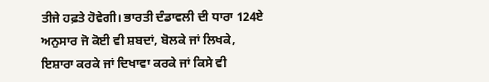ਤੀਜੇ ਹਫ਼ਤੇ ਹੋਵੇਗੀ। ਭਾਰਤੀ ਦੰਡਾਵਲੀ ਦੀ ਧਾਰਾ 124ਏ ਅਨੁਸਾਰ ਜੋ ਕੋਈ ਵੀ ਸ਼ਬਦਾਂ, ਬੋਲਕੇ ਜਾਂ ਲਿਖਕੇ, ਇਸ਼ਾਰਾ ਕਰਕੇ ਜਾਂ ਦਿਖਾਵਾ ਕਰਕੇ ਜਾਂ ਕਿਸੇ ਵੀ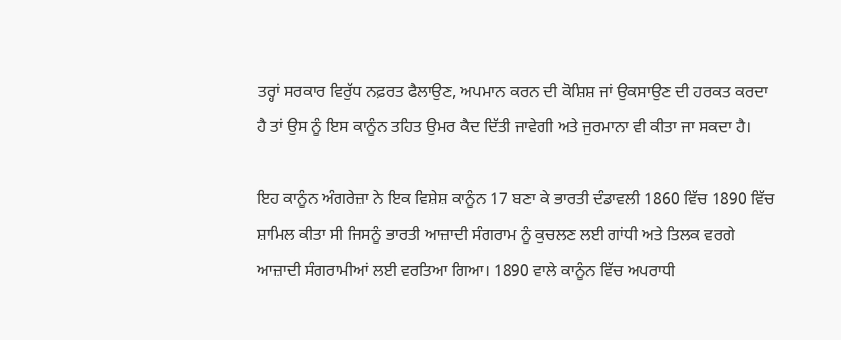ਤਰ੍ਹਾਂ ਸਰਕਾਰ ਵਿਰੁੱਧ ਨਫ਼ਰਤ ਫੈਲਾਉਣ, ਅਪਮਾਨ ਕਰਨ ਦੀ ਕੋਸ਼ਿਸ਼ ਜਾਂ ਉਕਸਾਉਣ ਦੀ ਹਰਕਤ ਕਰਦਾ ਹੈ ਤਾਂ ਉਸ ਨੂੰ ਇਸ ਕਾਨੂੰਨ ਤਹਿਤ ਉਮਰ ਕੈਦ ਦਿੱਤ‌ੀ ਜਾਵੇਗੀ ਅਤੇ ਜੁਰਮਾਨਾ ਵੀ ਕੀਤਾ ਜਾ ਸਕਦਾ ਹੈ।

ਇਹ ਕਾਨੂੰਨ ਅੰਗਰੇਜ਼ਾ ਨੇ ਇਕ ਵਿਸ਼ੇਸ਼ ਕਾਨੂੰਨ 17 ਬਣਾ ਕੇ ਭਾਰਤੀ ਦੰਡਾਵਲੀ 1860 ਵਿੱਚ 1890 ਵਿੱਚ ਸ਼ਾਮਿਲ ਕੀਤਾ ਸੀ ਜਿਸਨੂੰ ਭਾਰਤੀ ਆਜ਼ਾਦੀ ਸੰਗਰਾਮ ਨੂੰ ਕੁਚਲਣ ਲਈ ਗਾਂਧੀ ਅਤੇ ਤਿਲਕ ਵਰਗੇ ਆਜ਼ਾਦੀ ਸੰਗਰਾਮੀਆਂ ਲਈ ਵਰਤਿਆ ਗਿਆ। 1890 ਵਾਲੇ ਕਾਨੂੰਨ ਵਿੱਚ ਅਪਰਾਧੀ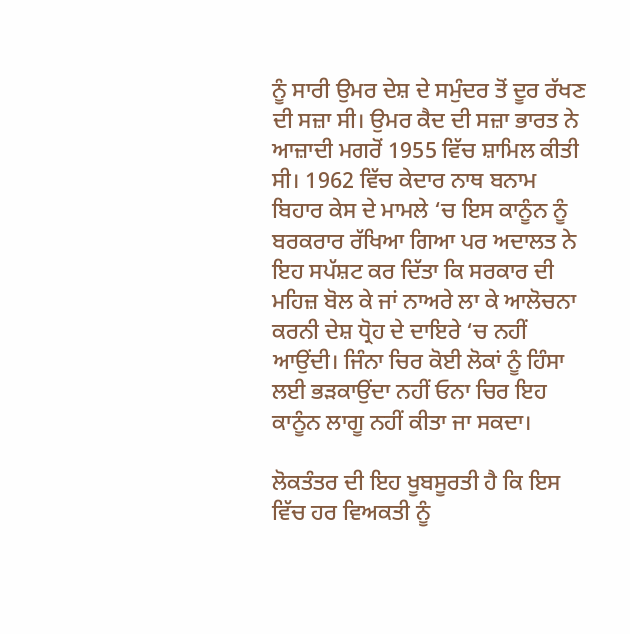ਨੂੰ ਸਾਰੀ ਉਮਰ ਦੇਸ਼ ਦੇ ਸਮੁੰਦਰ ਤੋਂ ਦੂਰ ਰੱਖਣ ਦੀ ਸਜ਼ਾ ਸੀ। ਉਮਰ ਕੈਦ ਦੀ ਸਜ਼ਾ ਭਾਰਤ ਨੇ ਆਜ਼ਾਦੀ ਮਗਰੋਂ 1955 ਵਿੱਚ ਸ਼ਾਮਿਲ ਕੀਤੀ ਸੀ। 1962 ਵਿੱਚ ਕੇਦਾਰ ਨਾਥ ਬਨਾਮ ਬਿਹਾਰ ਕੇਸ ਦੇ ਮਾਮਲੇ ‘ਚ ਇਸ ਕਾਨੂੰਨ ਨੂੰ ਬਰਕਰਾਰ ਰੱਖਿਆ ਗਿਆ ਪਰ ਅਦਾਲਤ ਨੇ ਇਹ ਸਪੱਸ਼ਟ ਕਰ ਦਿੱਤਾ ਕਿ ਸਰਕਾਰ ਦੀ ਮਹਿਜ਼ ਬੋਲ ਕੇ ਜਾਂ ਨਾਅਰੇ ਲਾ ਕੇ ਆਲੋਚਨਾ ਕਰਨੀ ਦੇਸ਼ ਧ੍ਰੋਹ ਦੇ ਦਾਇਰੇ ‘ਚ ਨਹੀਂ ਆਉਂਦੀ। ਜਿੰਨਾ ਚਿਰ ਕੋਈ ਲੋਕਾਂ ਨੂੰ ਹਿੰਸਾ ਲਈ ਭੜਕਾਉਂਦਾ ਨਹੀਂ ਓਨਾ ਚਿਰ ਇਹ ਕਾਨੂੰਨ ਲਾਗੂ ਨਹੀਂ ਕੀਤਾ ਜਾ ਸਕਦਾ।

ਲੋਕਤੰਤਰ ਦੀ ਇਹ ਖੂਬਸੂਰਤੀ ਹੈ ਕਿ ਇਸ ਵਿੱਚ ਹਰ ਵਿਅਕਤੀ ਨੂੰ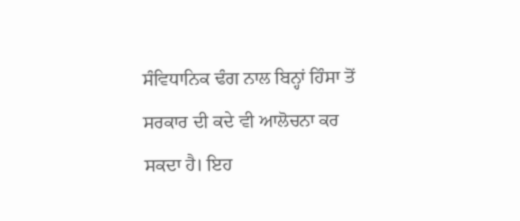ਸੰਵਿਧਾਨਿਕ ਢੰਗ ਨਾਲ ਬਿਨ੍ਹਾਂ ਹਿੰਸਾ ਤੋਂ ਸਰਕਾਰ ਦੀ ਕਦੇ ਵੀ ਆਲੋਚਨਾ ਕਰ ਸਕਦਾ ਹੈ। ਇਹ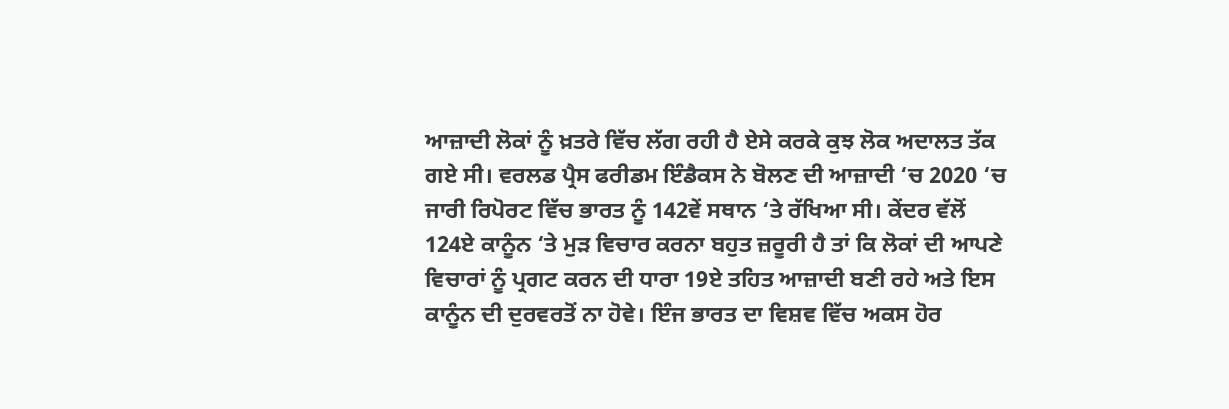ਆਜ਼ਾਦੀ ਲੋਕਾਂ ਨੂੰ ਖ਼ਤਰੇ ਵਿੱਚ ਲੱਗ ਰਹੀ ਹੈ ਏਸੇ ਕਰਕੇ ਕੁਝ ਲੋਕ ਅਦਾਲਤ ਤੱਕ ਗਏ ਸੀ। ਵਰਲਡ ਪ੍ਰੈਸ ਫਰੀਡਮ ਇੰਡੈਕਸ ਨੇ ਬੋਲਣ ਦੀ ਆਜ਼ਾਦੀ ‘ਚ 2020 ‘ਚ ਜਾਰੀ ਰਿਪੋਰਟ ਵਿੱਚ ਭਾਰਤ ਨੂੰ 142ਵੇਂ ਸਥਾਨ ‘ਤੇ ਰੱਖਿਆ ਸੀ। ਕੇਂਦਰ ਵੱਲੋਂ 124ਏ ਕਾਨੂੰਨ ‘ਤੇ ਮੁੜ ਵਿਚਾਰ ਕਰਨਾ ਬਹੁਤ ਜ਼ਰੂਰੀ ਹੈ ਤਾਂ ਕਿ ਲੋਕਾਂ ਦੀ ਆਪਣੇ ਵਿਚਾਰਾਂ ਨੂੰ ਪ੍ਰਗਟ ਕਰਨ ਦੀ ਧਾਰਾ 19ਏ ਤਹਿਤ ਆਜ਼ਾਦੀ ਬਣੀ ਰਹੇ ਅਤੇ ਇਸ ਕਾਨੂੰਨ ਦੀ ਦੁਰਵਰਤੋਂ ਨਾ ਹੋਵੇ। ਇੰਜ ਭਾਰਤ ਦਾ ਵਿਸ਼ਵ ਵਿੱਚ ਅਕਸ ਹੋਰ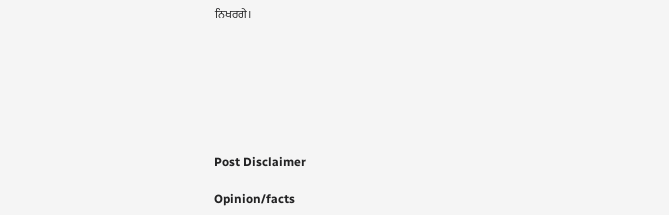ਨਿਖਰਗੇ।







Post Disclaimer

Opinion/facts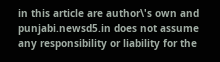in this article are author\'s own and punjabi.newsd5.in does not assume any responsibility or liability for the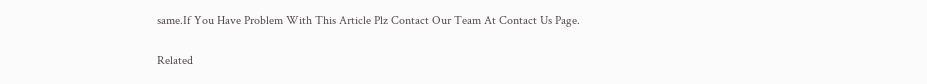same.If You Have Problem With This Article Plz Contact Our Team At Contact Us Page.

Related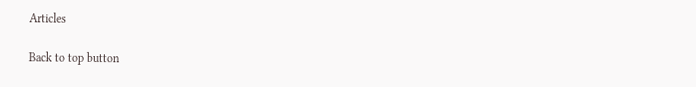Articles

Back to top button